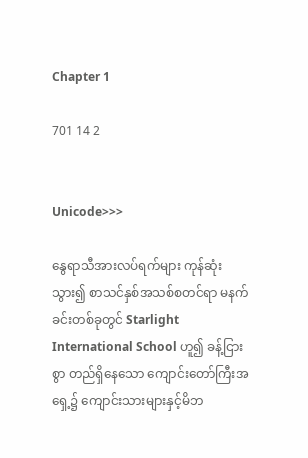Chapter 1

701 14 2


Unicode>>>

နွေရာသီအားလပ်ရက်များ ကုန်ဆုံးသွား၍ စာသင်နှစ်အသစ်စတင်ရာ မနက်ခင်းတစ်ခုတွင် Starlight International School ဟူ၍ ခန့်ငြားစွာ တည်ရှိနေသော ကျောင်းတော်ကြီးအရှေ့၌ ကျောင်းသားများနှင့်မိဘ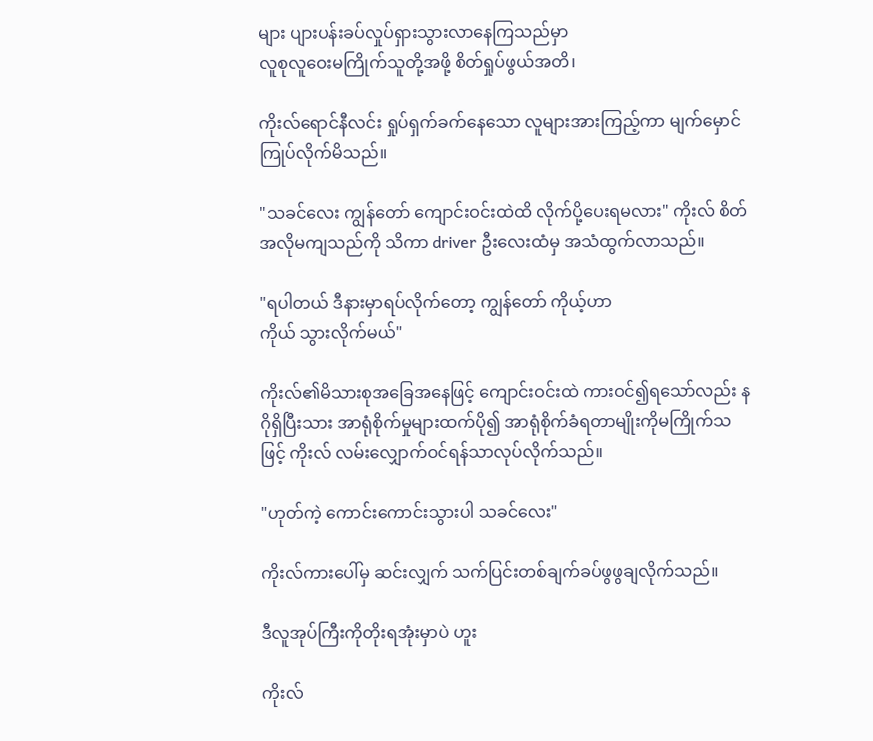များ ပျားပန်းခပ်လှုပ်ရှားသွားလာနေကြသည်မှာ
လူစုလူဝေးမကြိုက်သူတို့အဖို့ စိတ်ရှုပ်ဖွယ်အတိ၊

ကိုးလ်ရောင်နီလင်း ရှုပ်ရှက်ခက်နေသော လူများအားကြည့်ကာ မျက်မှောင်ကြုပ်လိုက်မိသည်။

"သခင်လေး ကျွန်တော် ကျောင်းဝင်းထဲထိ လိုက်ပို့ပေးရမလား" ကိုးလ် စိတ်အလိုမကျသည်ကို သိကာ driver ဦးလေးထံမှ အသံထွက်လာသည်။

"ရပါတယ် ဒီနားမှာရပ်လိုက်တော့ ကျွန်တော် ကိုယ့်ဟာ
ကိုယ် သွားလိုက်မယ်"

ကိုးလ်၏မိသားစုအခြေအနေဖြင့် ကျောင်းဝင်းထဲ ကားဝင်၍ရသော်လည်း နဂိုရှိပြီးသား အာရုံစိုက်မှုများထက်ပို၍ အာရုံစိုက်ခံရတာမျိုးကိုမကြိုက်သဖြင့် ကိုးလ် လမ်းလျှောက်ဝင်ရန်သာလုပ်လိုက်သည်။

"ဟုတ်ကဲ့ ကောင်းကောင်းသွားပါ သခင်လေး"

ကိုးလ်ကားပေါ်မှ ဆင်းလျှက် သက်ပြင်းတစ်ချက်ခပ်ဖွဖွချလိုက်သည်။

ဒီလူအုပ်ကြီးကိုတိုးရအုံးမှာပဲ ဟူး

ကိုးလ်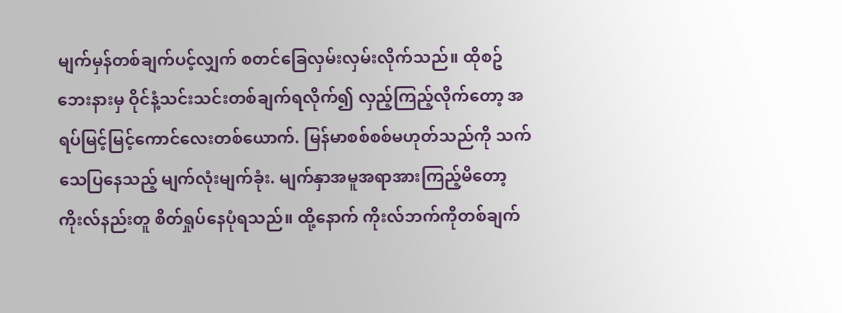မျက်မှန်တစ်ချက်ပင့်လျှက် စတင်ခြေလှမ်းလှမ်းလိုက်သည်။ ထိုစဥ် ဘေးနားမှ ဝိုင်နံ့သင်းသင်းတစ်ချက်ရလိုက်၍ လှည့်ကြည့်လိုက်တော့ အရပ်မြင့်မြင့်ကောင်လေးတစ်ယောက်. မြန်မာစစ်စစ်မဟုတ်သည်ကို သက်သေပြနေသည့် မျက်လုံးမျက်ခုံး. မျက်နှာအမူအရာအားကြည့်မိတော့ ကိုးလ်နည်းတူ စိတ်ရှုပ်နေပုံရသည်။ ထို့နောက် ကိုးလ်ဘက်ကိုတစ်ချက်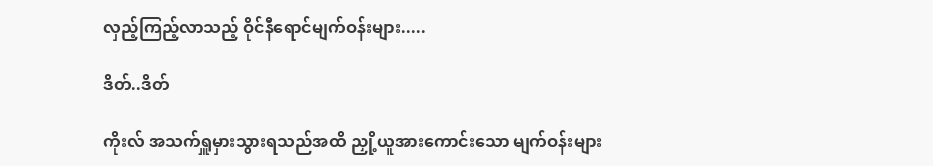လှည့်ကြည့်လာသည့် ဝိုင်နီရောင်မျက်ဝန်းများ.....

ဒိတ်..ဒိတ်

ကိုးလ် အသက်ရှူမှားသွားရသည်အထိ ညှို့ယူအားကောင်းသော မျက်ဝန်းများ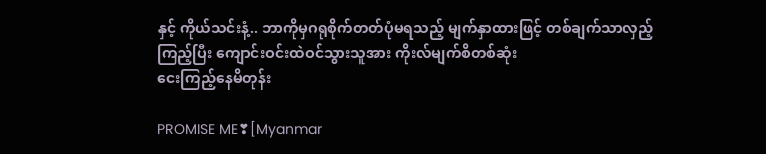နှင့် ကိုယ်သင်းနံ့.. ဘာကိုမှဂရုစိုက်တတ်ပုံမရသည့် မျက်နှာထားဖြင့် တစ်ချက်သာလှည့်ကြည့်ပြီး ကျောင်းဝင်းထဲဝင်သွားသူအား ကိုးလ်မျက်စိတစ်ဆုံး
ငေးကြည့်နေမိတုန်း

PROMISE ME❣[Myanmar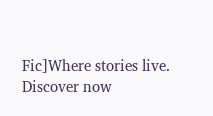Fic]Where stories live. Discover now